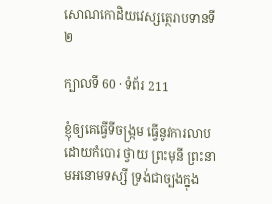សោណកោដិយវេស្សត្ថេរាបទានទី ២

ក្បាលទី 60 · ទំព័រ 211

ខ្ញុំឲ្យគេធ្វើទីចង្រ្កម ធ្វើនូវការលាបដោយកំបោរ ថ្វាយ ព្រះមុនី ព្រះនាមអនោមទស្សី ទ្រង់ជាច្បងក្នុង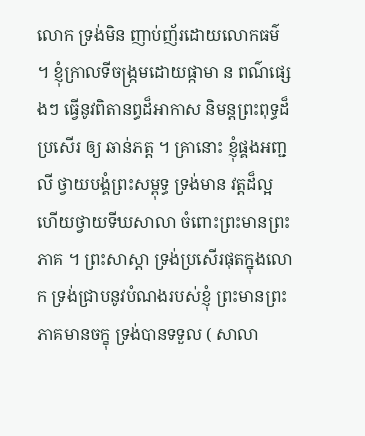លោក ទ្រង់មិន ញាប់ញ័រដោយលោកធម៌ ។ ខ្ញុំក្រាលទីចង្រ្កមដោយផ្កាមា ន ពណ៌ផ្សេងៗ ធ្វើនូវពិតានព្ធដ៏អាកាស និមន្តព្រះពុទ្ធដ៏ប្រសើរ ឲ្យ ឆាន់ភត្ត ។ គ្រានោះ ខ្ញុំផ្គងអញ្ជលី ថ្វាយបង្គំព្រះសម្ពុទ្ធ ទ្រង់មាន វត្តដ៏ល្អ ហើយថ្វាយទីឃសាលា ចំពោះព្រះមានព្រះភាគ ។ ព្រះសាស្តា ទ្រង់ប្រសើរផុតក្នុងលោក ទ្រង់ជ្រាបនូវបំណងរបស់ខ្ញុំ ព្រះមានព្រះភាគមានចក្ខុ ទ្រង់បានទទួល ( សាលា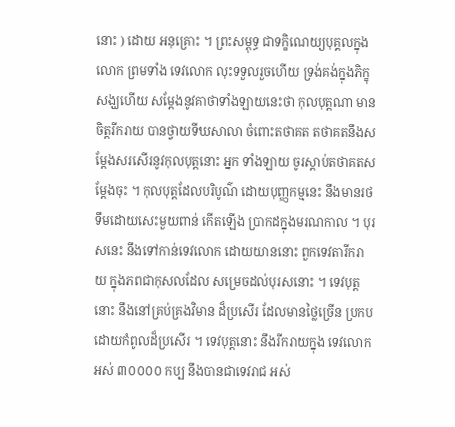នោះ ) ដោយ អនុគ្រោះ ។ ព្រះសម្ពុទ្ធ ជាទក្ខិណេយ្យបុគ្គលក្នុងលោក ព្រមទាំង ទេវលោក លុះទទួលរួចហើយ ទ្រង់គង់ក្នុងភិក្ខុសង្ឃហើយ សម្តែងនូវគាថាទាំងឡាយនេះថា កុលបុត្តណា មានចិត្តរីករាយ បានថ្វាយទីឃសាលា ចំពោះតថាគត តថាគតនឹងសម្តែងសរសើរនូវកុលបុត្តនោះ អ្នក ទាំងឡាយ ចូរស្តាប់តថាគតសម្តែងចុះ ។ កុលបុត្តដែលបរិបូណ៌ ដោយបុញ្ញកម្មនេះ នឹងមានរថទឹមដោយសេះមួយពាន់ កើតឡើង ប្រាកដក្នុងមរណកាល ។ បុរសនេះ នឹងទៅកាន់ទេវលោក ដោយយាននោះ ពួកទេវតារីករាយ ក្នុងភពជាកុសលដែល សម្រេចដល់បុរសនោះ ។ ទេវបុត្តនោះ នឹងនៅគ្រប់គ្រងវិមាន ដ៏ប្រសើរ ដែលមានថ្លៃច្រើន ប្រកបដោយកំពូលដ៏ប្រសើរ ។ ទេវបុត្តនោះ នឹងរីករាយក្នុង ទេវលោក អស់ ៣០០០០ កប្ប នឹងបានជាទេវរាជ អស់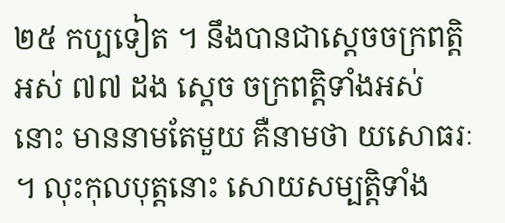២៥ កប្បទៀត ។ នឹងបានជាស្តេចចក្រពត្តិ អស់ ៧៧ ដង ស្តេច ចក្រពត្តិទាំងអស់នោះ មាននាមតែមួយ គឺនាមថា យសោធរៈ ។ លុះកុលបុត្តនោះ សោយសម្បត្តិទាំង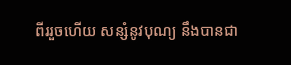ពីររួចហើយ សន្សំនូវបុណ្យ នឹងបានជា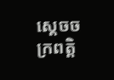ស្តេចចក្រពត្តិ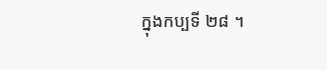ក្នុងកប្បទី ២៨ ។